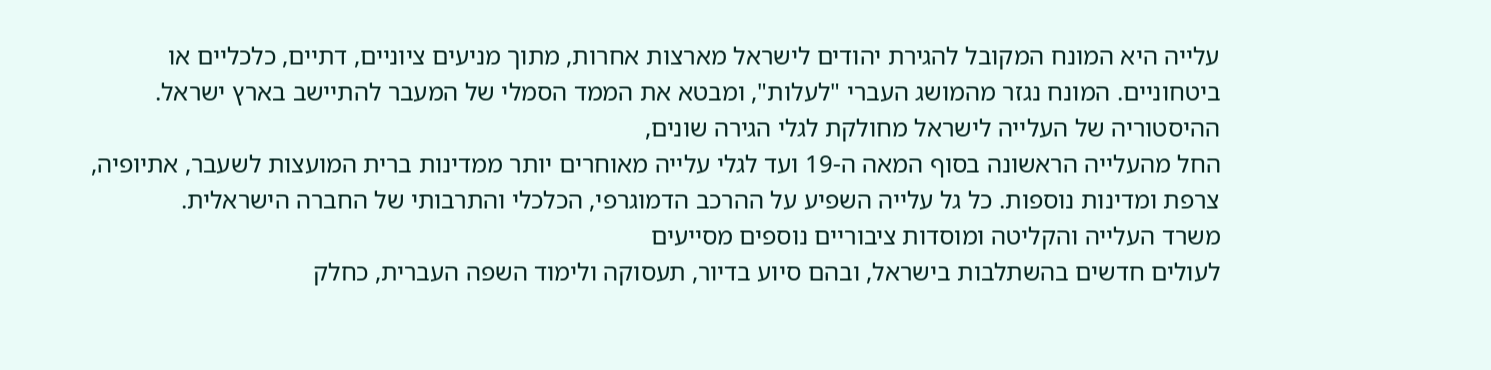עלייה היא המונח המקובל להגירת יהודים לישראל מארצות אחרות, מתוך מניעים ציוניים, דתיים, כלכליים או ביטחוניים. המונח נגזר מהמושג העברי "לעלות", ומבטא את הממד הסמלי של המעבר להתיישב בארץ ישראל.
ההיסטוריה של העלייה לישראל מחולקת לגלי הגירה שונים,
החל מהעלייה הראשונה בסוף המאה ה-19 ועד לגלי עלייה מאוחרים יותר ממדינות ברית המועצות לשעבר, אתיופיה, צרפת ומדינות נוספות. כל גל עלייה השפיע על ההרכב הדמוגרפי, הכלכלי והתרבותי של החברה הישראלית.
משרד העלייה והקליטה ומוסדות ציבוריים נוספים מסייעים
לעולים חדשים בהשתלבות בישראל, ובהם סיוע בדיור, תעסוקה ולימוד השפה העברית, כחלק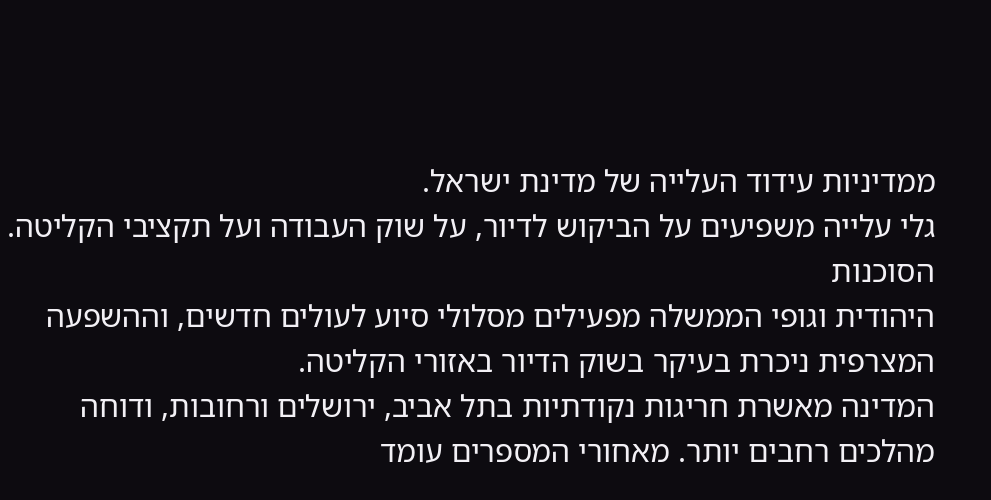ממדיניות עידוד העלייה של מדינת ישראל.
גלי עלייה משפיעים על הביקוש לדיור, על שוק העבודה ועל תקציבי הקליטה. הסוכנות
היהודית וגופי הממשלה מפעילים מסלולי סיוע לעולים חדשים, וההשפעה המצרפית ניכרת בעיקר בשוק הדיור באזורי הקליטה.
המדינה מאשרת חריגות נקודתיות בתל אביב, ירושלים ורחובות, ודוחה מהלכים רחבים יותר. מאחורי המספרים עומד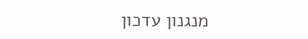מנגנון עדכון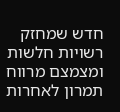חדש שמחזק רשויות חלשות ומצמצם מרווח תמרון לאחרות